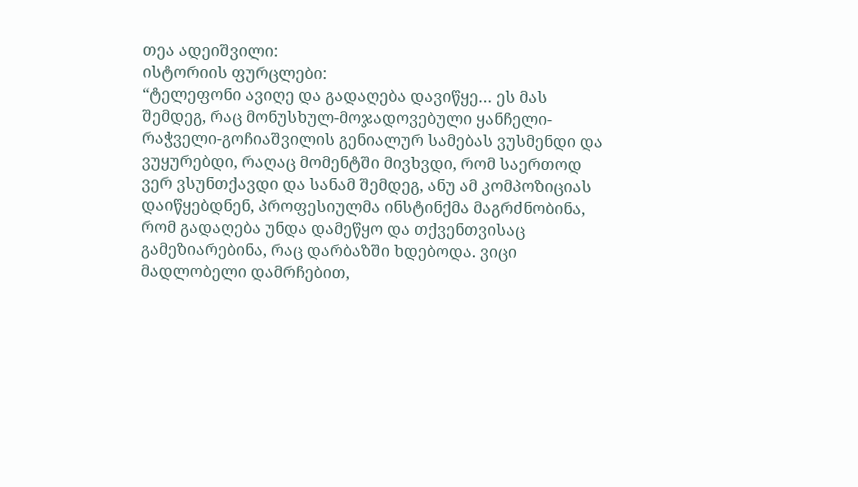თეა ადეიშვილი:
ისტორიის ფურცლები:
“ტელეფონი ავიღე და გადაღება დავიწყე… ეს მას შემდეგ, რაც მონუსხულ-მოჯადოვებული ყანჩელი-რაჭველი-გოჩიაშვილის გენიალურ სამებას ვუსმენდი და ვუყურებდი, რაღაც მომენტში მივხვდი, რომ საერთოდ ვერ ვსუნთქავდი და სანამ შემდეგ, ანუ ამ კომპოზიციას დაიწყებდნენ, პროფესიულმა ინსტინქმა მაგრძნობინა, რომ გადაღება უნდა დამეწყო და თქვენთვისაც გამეზიარებინა, რაც დარბაზში ხდებოდა. ვიცი მადლობელი დამრჩებით,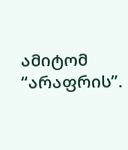ამიტომ “არაფრის”.